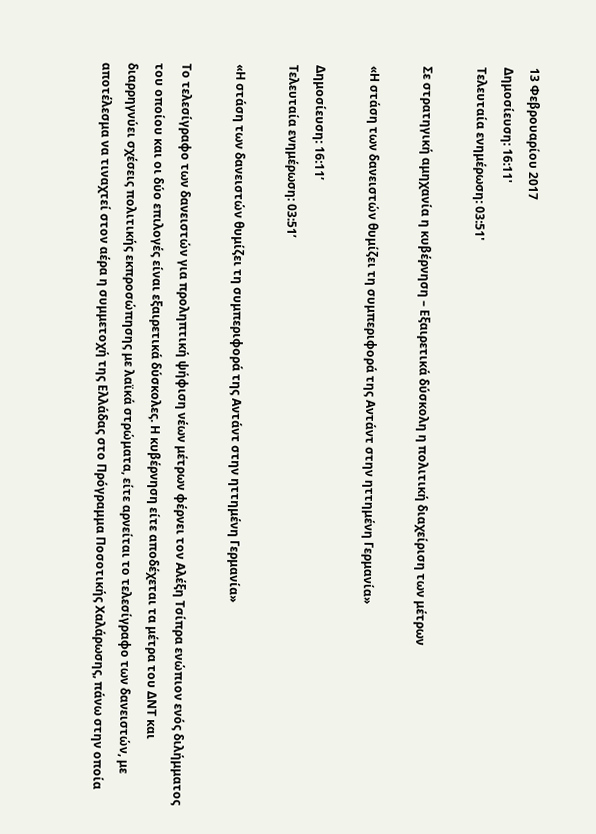13 Φεβρουαρίου 2017
Δημοσίευση: 16:11'
Τελευταία ενημέρωση: 03:51'

Σε στρατηγική αμηχανία η κυβέρνηση – Εξαιρετικά δύσκολη η πολιτική διαχείριση των μέτρων

«Η στάση των δανειστών θυμίζει τη συμπεριφορά της Αντάντ στην ηττημένη Γερμανία»

Δημοσίευση: 16:11’
Τελευταία ενημέρωση: 03:51’

«Η στάση των δανειστών θυμίζει τη συμπεριφορά της Αντάντ στην ηττημένη Γερμανία»

Το τελεσίγραφο των δανειστών για προληπτική ψήφιση νέων μέτρων φέρνει τον Αλέξη Τσίπρα ενώπιον ενός διλήμματος του οποίου και οι δύο επιλογές είναι εξαιρετικά δύσκολες. Η κυβέρνηση είτε αποδέχεται τα μέτρα του ΔΝΤ και διαρρηγνύει σχέσεις πολιτικής εκπροσώπησης με λαϊκά στρώματα, είτε αρνείται το τελεσίγραφο των δανειστών, με αποτέλεσμα να τιναχτεί στον αέρα η συμμετοχή της Ελλάδας στο Πρόγραμμα Ποσοτικής Χαλάρωσης, πάνω στην οποία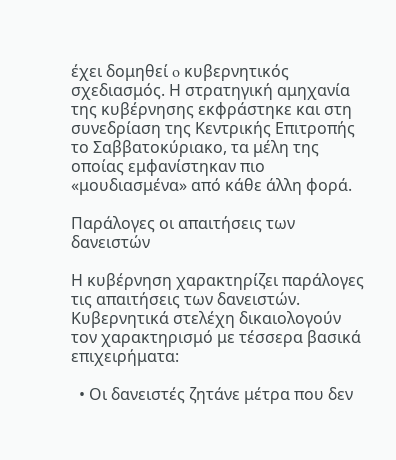έχει δομηθεί o κυβερνητικός σχεδιασμός. Η στρατηγική αμηχανία της κυβέρνησης εκφράστηκε και στη συνεδρίαση της Κεντρικής Επιτροπής το Σαββατοκύριακο, τα μέλη της οποίας εμφανίστηκαν πιο «μουδιασμένα» από κάθε άλλη φορά.

Παράλογες οι απαιτήσεις των δανειστών

Η κυβέρνηση χαρακτηρίζει παράλογες τις απαιτήσεις των δανειστών. Κυβερνητικά στελέχη δικαιολογούν τον χαρακτηρισμό με τέσσερα βασικά επιχειρήματα:

  • Οι δανειστές ζητάνε μέτρα που δεν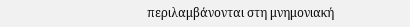περιλαμβάνονται στη μνημονιακή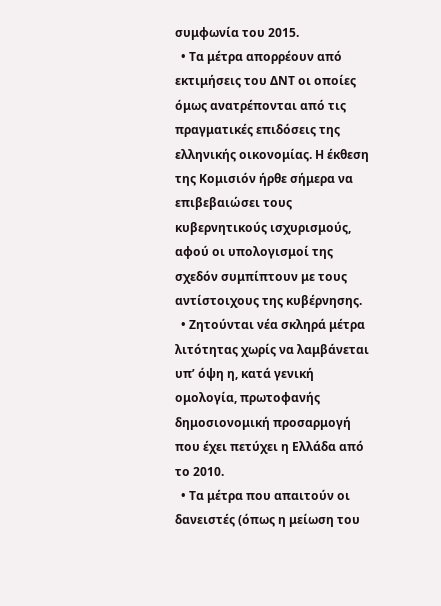συμφωνία του 2015.
  • Τα μέτρα απορρέουν από εκτιμήσεις του ΔΝΤ οι οποίες όμως ανατρέπονται από τις πραγματικές επιδόσεις της ελληνικής οικονομίας. Η έκθεση της Κομισιόν ήρθε σήμερα να επιβεβαιώσει τους κυβερνητικούς ισχυρισμούς, αφού οι υπολογισμοί της σχεδόν συμπίπτουν με τους αντίστοιχους της κυβέρνησης.
  • Ζητούνται νέα σκληρά μέτρα λιτότητας χωρίς να λαμβάνεται υπ’ όψη η, κατά γενική ομολογία, πρωτοφανής δημοσιονομική προσαρμογή που έχει πετύχει η Ελλάδα από το 2010.
  • Τα μέτρα που απαιτούν οι δανειστές (όπως η μείωση του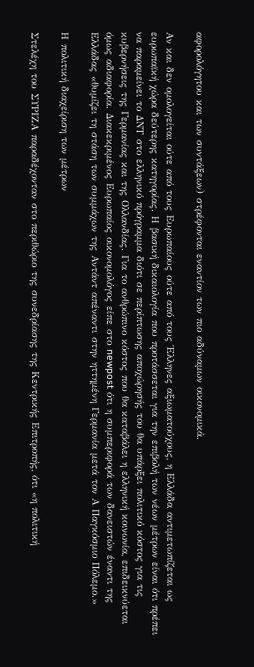αφορολόγητου και των συντάξεων) στρέφονται εναντίον των πιο αδύναμων οικονομικά.

Αν και δεν ομολογείται ούτε από τους Ευρωπαίους ούτε από τους Έλληνες αξιωματούχους, η Ελλάδα αντιμετωπίζεται ως ευρωπαϊκή χώρα δεύτερης κατηγορίας. Η βασική δικαιολογία που προτάσσεται για την επιβολή των νέων μέτρων είναι ότι πρέπει να παραμείνει το ΔΝΤ στο ελληνικό πρόγραμμα διότι σε περίπτωσης αποχώρησής του θα υπάρξει πολιτικό κόστος για τις κυβερνήσεις της Γερμανίας και της Ολλανδίας. Για το ανθρώπινο κόστος που θα καταβάλει η ελληνική κοινωνία, επιδεικνύεται όμως αδιαφορία. Διακεκριμένος Ευρωπαίος οικονομολόγος είπε στο newpost ότι η συμπεριφορά των δανειστών έναντι της Ελλάδας «θυμίζει τη στάση των συμμάχων της Αντάντ απέναντι στην ηττημένη Γερμανία μετά τον Α Παγκόσμιο Πόλεμο.»

Η πολιτική διαχείριση των μέτρων

Στελέχη του ΣΥΡΙΖΑ παραδέχονταν στο περιθώριο της συνεδρίασης της Κεντρικής Επιτροπής, ότι «η πολιτική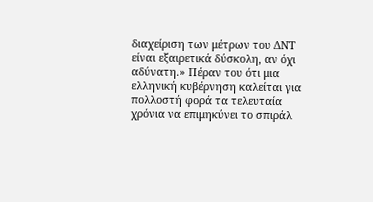διαχείριση των μέτρων του ΔΝΤ είναι εξαιρετικά δύσκολη, αν όχι αδύνατη.» Πέραν του ότι μια ελληνική κυβέρνηση καλείται για πολλοστή φορά τα τελευταία χρόνια να επιμηκύνει το σπιράλ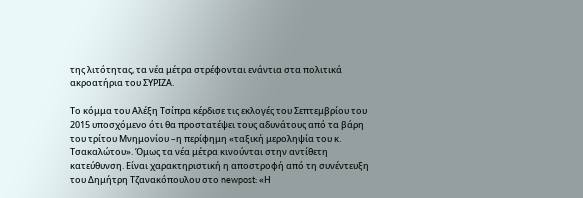της λιτότητας, τα νέα μέτρα στρέφονται ενάντια στα πολιτικά ακροατήρια του ΣΥΡΙΖΑ.

Το κόμμα του Αλέξη Τσίπρα κέρδισε τις εκλογές του Σεπτεμβρίου του 2015 υποσχόμενο ότι θα προστατέψει τους αδυνάτους από τα βάρη του τρίτου Μνημονίου –η περίφημη «ταξική μεροληψία του κ. Τσακαλώτου». Όμως τα νέα μέτρα κινούνται στην αντίθετη κατεύθυνση. Είναι χαρακτηριστική η αποστροφή από τη συνέντευξη του Δημήτρη Τζανακόπουλου στο newpost: «Η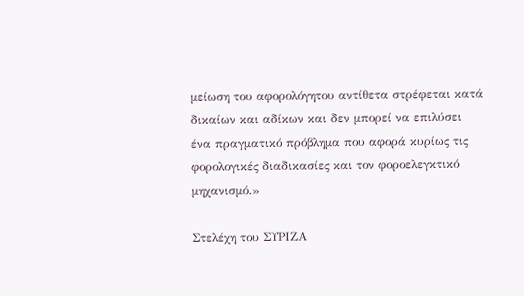μείωση του αφορολόγητου αντίθετα στρέφεται κατά δικαίων και αδίκων και δεν μπορεί να επιλύσει ένα πραγματικό πρόβλημα που αφορά κυρίως τις φορολογικές διαδικασίες και τον φοροελεγκτικό μηχανισμό.»

Στελέχη του ΣΥΡΙΖΑ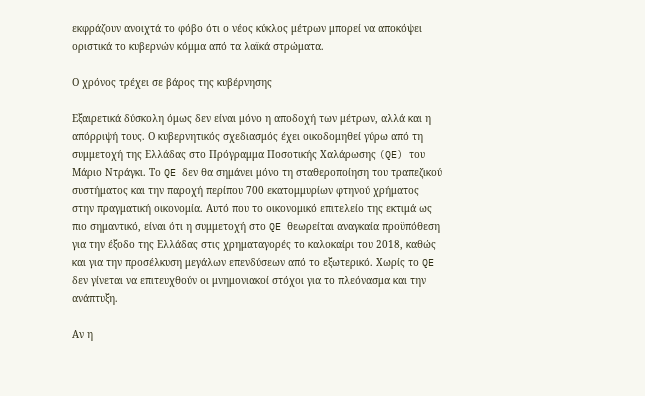εκφράζουν ανοιχτά το φόβο ότι ο νέος κύκλος μέτρων μπορεί να αποκόψει οριστικά το κυβερνών κόμμα από τα λαϊκά στρώματα.

Ο χρόνος τρέχει σε βάρος της κυβέρνησης

Εξαιρετικά δύσκολη όμως δεν είναι μόνο η αποδοχή των μέτρων, αλλά και η απόρριψή τους. Ο κυβερνητικός σχεδιασμός έχει οικοδομηθεί γύρω από τη συμμετοχή της Ελλάδας στο Πρόγραμμα Ποσοτικής Χαλάρωσης (QE) του Μάριο Ντράγκι. Το QE δεν θα σημάνει μόνο τη σταθεροποίηση του τραπεζικού συστήματος και την παροχή περίπου 700 εκατομμυρίων φτηνού χρήματος στην πραγματική οικονομία. Αυτό που το οικονομικό επιτελείο της εκτιμά ως πιο σημαντικό, είναι ότι η συμμετοχή στο QE θεωρείται αναγκαία προϋπόθεση για την έξοδο της Ελλάδας στις χρηματαγορές το καλοκαίρι του 2018, καθώς και για την προσέλκυση μεγάλων επενδύσεων από το εξωτερικό. Χωρίς το QE δεν γίνεται να επιτευχθούν οι μνημονιακοί στόχοι για το πλεόνασμα και την ανάπτυξη.

Αν η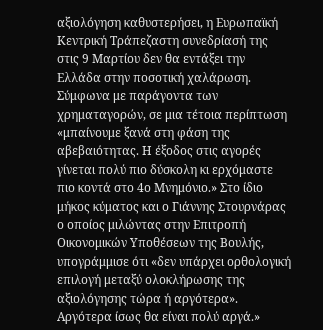αξιολόγηση καθυστερήσει, η Ευρωπαϊκή Κεντρική Τράπεζαστη συνεδρίασή της στις 9 Μαρτίου δεν θα εντάξει την Ελλάδα στην ποσοτική χαλάρωση. Σύμφωνα με παράγοντα των χρηματαγορών, σε μια τέτοια περίπτωση «μπαίνουμε ξανά στη φάση της αβεβαιότητας. Η έξοδος στις αγορές γίνεται πολύ πιο δύσκολη κι ερχόμαστε πιο κοντά στο 4ο Μνημόνιο.» Στο ίδιο μήκος κύματος και ο Γιάννης Στουρνάρας ο οποίος μιλώντας στην Επιτροπή Οικονομικών Υποθέσεων της Βουλής, υπογράμμισε ότι «δεν υπάρχει ορθολογική επιλογή μεταξύ ολοκλήρωσης της αξιολόγησης τώρα ή αργότερα». Αργότερα ίσως θα είναι πολύ αργά.»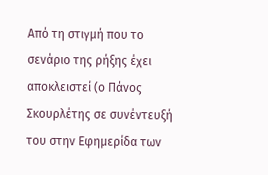Από τη στιγμή που το σενάριο της ρήξης έχει αποκλειστεί (ο Πάνος Σκουρλέτης σε συνέντευξή του στην Εφημερίδα των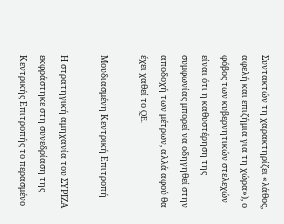Συντακτών τη χαρακτηρίζει «λάθος, αφελή και επιζήμια για τη χώρα»), ο φόβος των κυβερνητικών στελεχών είναι ότι η καθυστέρηση της συμφωνίας μπορεί να οδηγηθεί στην αποδοχή των μέτρων, αλλά αφού θα έχει χαθεί το QE.

Μουδιασμένη Κεντρική Επιτροπή

Η στρατηγική αμηχανία του ΣΥΡΙΖΑ εκφράστηκε στη συνεδρίαση της Κεντρικής Επιτροπής το περασμένο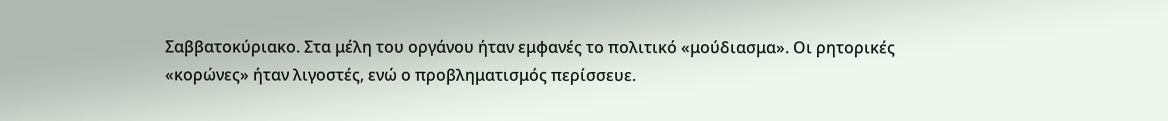Σαββατοκύριακο. Στα μέλη του οργάνου ήταν εμφανές το πολιτικό «μούδιασμα». Οι ρητορικές «κορώνες» ήταν λιγοστές, ενώ ο προβληματισμός περίσσευε.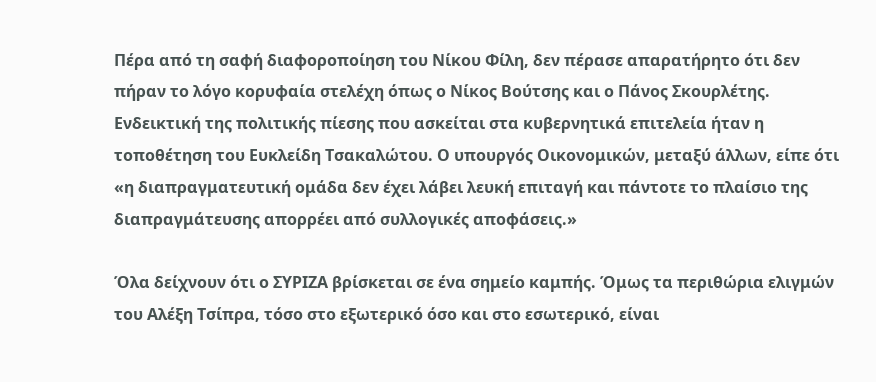Πέρα από τη σαφή διαφοροποίηση του Νίκου Φίλη, δεν πέρασε απαρατήρητο ότι δεν πήραν το λόγο κορυφαία στελέχη όπως ο Νίκος Βούτσης και ο Πάνος Σκουρλέτης. Ενδεικτική της πολιτικής πίεσης που ασκείται στα κυβερνητικά επιτελεία ήταν η τοποθέτηση του Ευκλείδη Τσακαλώτου. Ο υπουργός Οικονομικών, μεταξύ άλλων, είπε ότι «η διαπραγματευτική ομάδα δεν έχει λάβει λευκή επιταγή και πάντοτε το πλαίσιο της διαπραγμάτευσης απορρέει από συλλογικές αποφάσεις.»

Όλα δείχνουν ότι ο ΣΥΡΙΖΑ βρίσκεται σε ένα σημείο καμπής. Όμως τα περιθώρια ελιγμών του Αλέξη Τσίπρα, τόσο στο εξωτερικό όσο και στο εσωτερικό, είναι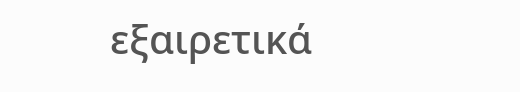εξαιρετικά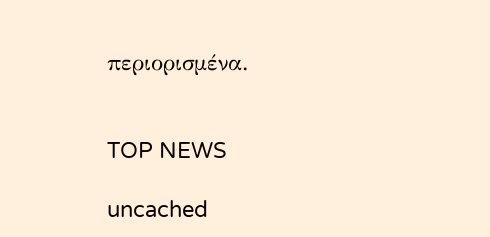περιορισμένα.


TOP NEWS

uncached